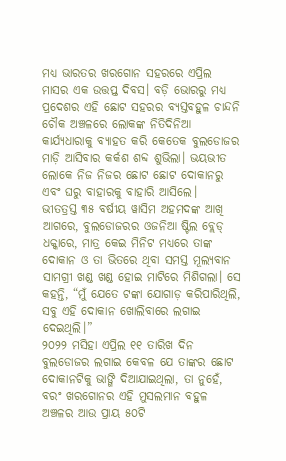ମଧ୍ୟ ଭାରତର ଖରଗୋନ ସହରରେ ଏପ୍ରିଲ ମାସର ଏକ ଉତ୍ତପ୍ତ ଦିବସ। ବଡ଼ି ଭୋରରୁ ମଧ୍ୟ ପ୍ରଦେଶର ଏହି ଛୋଟ ସହରର ବ୍ୟସ୍ତବହୁଳ ଚାନ୍ଦନି ଚୌକ ଅଞ୍ଚଳରେ ଲୋକଙ୍କ ନିତିଦିନିଆ କାର୍ଯ୍ୟଧାରାକୁ ବ୍ୟାହତ କରି କେତେକ ବୁଲଡୋଜର ମାଡ଼ି ଆସିବାର କର୍କଶ ଶବ୍ଦ ଶୁଭିଲା। ଭୟଭୀତ ଲୋକେ ନିଜ ନିଜର ଛୋଟ ଛୋଟ ଦୋକାନରୁ ଏବଂ ଘରୁ ବାହାରକୁ ବାହାରି ଆସିଲେ।
ଭୀତତ୍ରସ୍ତ ୩୫ ବର୍ଷୀୟ ୱାସିମ ଅହମଦଙ୍କ ଆଖି ଆଗରେ, ବୁଲଡୋଜରର ଓଜନିଆ ଷ୍ଟିଲ ବ୍ଲେଡ୍ ଧକ୍କାରେ, ମାତ୍ର କେଇ ମିନିଟ ମଧ୍ୟରେ ତାଙ୍କ ଦୋକାନ ଓ ତା ଭିତରେ ଥିବା ସମସ୍ତ ମୂଲ୍ୟବାନ ସାମଗ୍ରୀ ଖଣ୍ଡ ଖଣ୍ଡ ହୋଇ ମାଟିରେ ମିଶିଗଲା। ସେ କହନ୍ତି, “ମୁଁ ଯେତେ ଟଙ୍କା ଯୋଗାଡ଼ କରିପାରିଥିଲି, ସବୁ ଏହି ଦୋକାନ ଖୋଲିବାରେ ଲଗାଇ ଦେଇଥିଲି।”
୨୦୨୨ ମସିହା ଏପ୍ରିଲ ୧୧ ତାରିଖ ଦିନ ବୁଲଡୋଜର ଲଗାଇ କେବଳ ଯେ ତାଙ୍କର ଛୋଟ ଦୋକାନଟିକୁ ଭାଙ୍ଗି ଦିଆଯାଇଥିଲା, ତା ନୁହେଁ, ବରଂ ଖରଗୋନର ଏହି ମୁସଲମାନ ବହୁଳ ଅଞ୍ଚଳର ଆଉ ପ୍ରାୟ ୫୦ଟି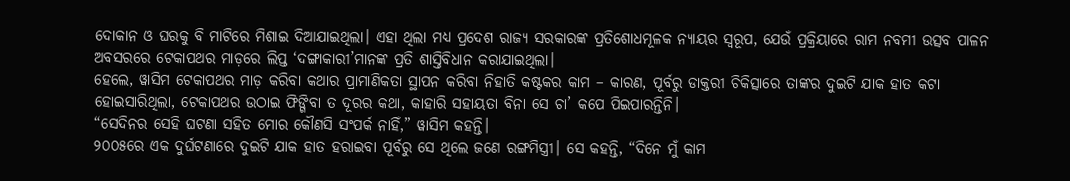ଦୋକାନ ଓ ଘରକୁ ବି ମାଟିରେ ମିଶାଇ ଦିଆଯାଇଥିଲା। ଏହା ଥିଲା ମଧ୍ୟ ପ୍ରଦେଶ ରାଜ୍ୟ ସରକାରଙ୍କ ପ୍ରତିଶୋଧମୂଳକ ନ୍ୟାୟର ସ୍ୱରୂପ, ଯେଉଁ ପ୍ରକ୍ରିୟାରେ ରାମ ନବମୀ ଉତ୍ସବ ପାଳନ ଅବସରରେ ଟେକାପଥର ମାଡ଼ରେ ଲିପ୍ତ ‘ଦଙ୍ଗାକାରୀ’ମାନଙ୍କ ପ୍ରତି ଶାସ୍ତିବିଧାନ କରାଯାଇଥିଲା।
ହେଲେ, ୱାସିମ ଟେକାପଥର ମାଡ଼ କରିବା କଥାର ପ୍ରାମାଣିକତା ସ୍ଥାପନ କରିବା ନିହାତି କଷ୍ଟକର କାମ – କାରଣ, ପୂର୍ବରୁ ଡାକ୍ତରୀ ଚିକିତ୍ସାରେ ତାଙ୍କର ଦୁଇଟି ଯାକ ହାତ କଟା ହୋଇସାରିଥିଲା, ଟେକାପଥର ଉଠାଇ ଫିଙ୍ଗିବା ତ ଦୂରର କଥା, କାହାରି ସହାୟତା ବିନା ସେ ଚା’ କପେ ପିଇପାରନ୍ତିନି।
“ସେଦିନର ସେହି ଘଟଣା ସହିତ ମୋର କୌଣସି ସଂପର୍କ ନାହିଁ,” ୱାସିମ କହନ୍ତି।
୨୦୦୫ରେ ଏକ ଦୁର୍ଘଟଣାରେ ଦୁଇଟି ଯାକ ହାତ ହରାଇବା ପୂର୍ବରୁ ସେ ଥିଲେ ଜଣେ ରଙ୍ଗମିସ୍ତ୍ରୀ। ସେ କହନ୍ତି, “ଦିନେ ମୁଁ କାମ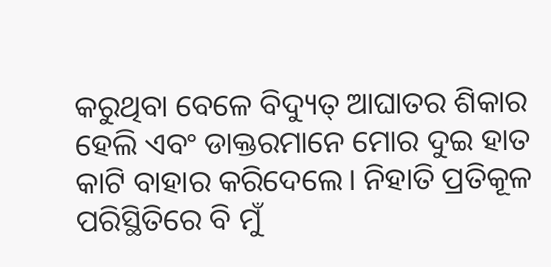କରୁଥିବା ବେଳେ ବିଦ୍ୟୁତ୍ ଆଘାତର ଶିକାର ହେଲି ଏବଂ ଡାକ୍ତରମାନେ ମୋର ଦୁଇ ହାତ କାଟି ବାହାର କରିଦେଲେ। ନିହାତି ପ୍ରତିକୂଳ ପରିସ୍ଥିତିରେ ବି ମୁଁ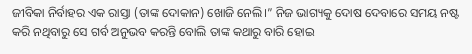ଜୀବିକା ନିର୍ବାହର ଏକ ରାସ୍ତା (ତାଙ୍କ ଦୋକାନ) ଖୋଜି ନେଲି।” ନିଜ ଭାଗ୍ୟକୁ ଦୋଷ ଦେବାରେ ସମୟ ନଷ୍ଟ କରି ନଥିବାରୁ ସେ ଗର୍ବ ଅନୁଭବ କରନ୍ତି ବୋଲି ତାଙ୍କ କଥାରୁ ବାରି ହୋଇ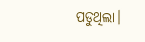ପଡୁଥିଲା।